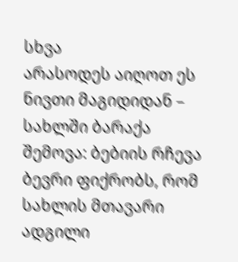სხვა
არასოდეს აიღოთ ეს ნივთი მაგიდიდან – სახლში ბარაქა შემოვა: ბებიის რჩევა
ბევრი ფიქრობს, რომ სახლის მთავარი ადგილი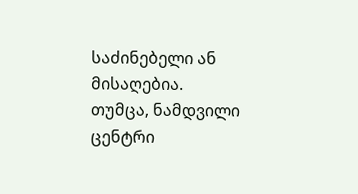საძინებელი ან მისაღებია. თუმცა, ნამდვილი ცენტრი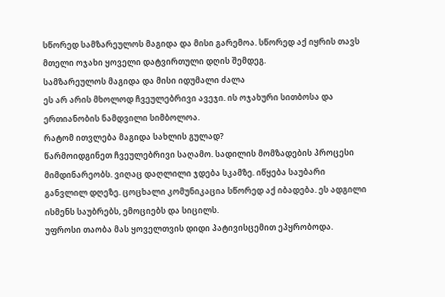სწორედ სამზარეულოს მაგიდა და მისი გარემოა. სწორედ აქ იყრის თავს მთელი ოჯახი ყოველი დატვირთული დღის შემდეგ.
სამზარეულოს მაგიდა და მისი იდუმალი ძალა
ეს არ არის მხოლოდ ჩვეულებრივი ავეჯი. ის ოჯახური სითბოსა და ერთიანობის ნამდვილი სიმბოლოა.
რატომ ითვლება მაგიდა სახლის გულად?
წარმოიდგინეთ ჩვეულებრივი საღამო. სადილის მომზადების პროცესი მიმდინარეობს. ვიღაც დაღლილი ჯდება სკამზე. იწყება საუბარი განვლილ დღეზე. ცოცხალი კომუნიკაცია სწორედ აქ იბადება. ეს ადგილი ისმენს საუბრებს, ემოციებს და სიცილს.
უფროსი თაობა მას ყოველთვის დიდი პატივისცემით ეპყრობოდა.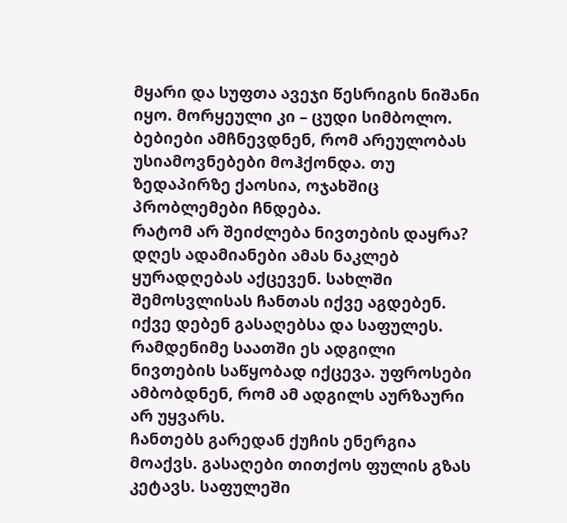მყარი და სუფთა ავეჯი წესრიგის ნიშანი იყო. მორყეული კი – ცუდი სიმბოლო. ბებიები ამჩნევდნენ, რომ არეულობას უსიამოვნებები მოჰქონდა. თუ ზედაპირზე ქაოსია, ოჯახშიც პრობლემები ჩნდება.
რატომ არ შეიძლება ნივთების დაყრა?
დღეს ადამიანები ამას ნაკლებ ყურადღებას აქცევენ. სახლში შემოსვლისას ჩანთას იქვე აგდებენ. იქვე დებენ გასაღებსა და საფულეს. რამდენიმე საათში ეს ადგილი ნივთების საწყობად იქცევა. უფროსები ამბობდნენ, რომ ამ ადგილს აურზაური არ უყვარს.
ჩანთებს გარედან ქუჩის ენერგია მოაქვს. გასაღები თითქოს ფულის გზას კეტავს. საფულეში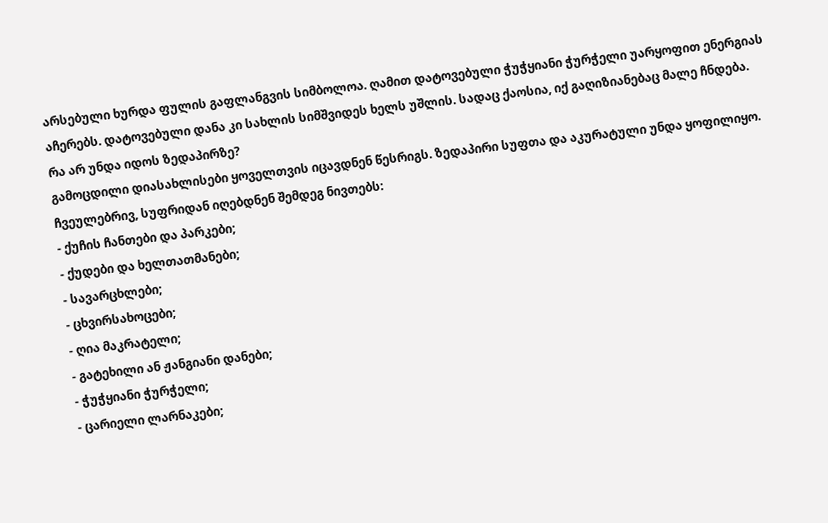არსებული ხურდა ფულის გაფლანგვის სიმბოლოა. ღამით დატოვებული ჭუჭყიანი ჭურჭელი უარყოფით ენერგიას აჩერებს. დატოვებული დანა კი სახლის სიმშვიდეს ხელს უშლის. სადაც ქაოსია, იქ გაღიზიანებაც მალე ჩნდება.
რა არ უნდა იდოს ზედაპირზე?
გამოცდილი დიასახლისები ყოველთვის იცავდნენ წესრიგს. ზედაპირი სუფთა და აკურატული უნდა ყოფილიყო.
ჩვეულებრივ, სუფრიდან იღებდნენ შემდეგ ნივთებს:
- ქუჩის ჩანთები და პარკები;
- ქუდები და ხელთათმანები;
- სავარცხლები;
- ცხვირსახოცები;
- ღია მაკრატელი;
- გატეხილი ან ჟანგიანი დანები;
- ჭუჭყიანი ჭურჭელი;
- ცარიელი ლარნაკები;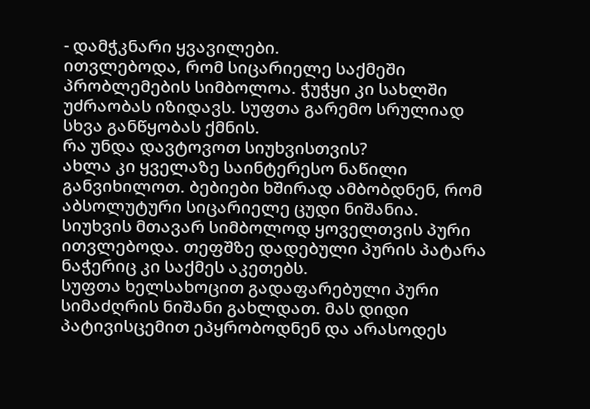- დამჭკნარი ყვავილები.
ითვლებოდა, რომ სიცარიელე საქმეში პრობლემების სიმბოლოა. ჭუჭყი კი სახლში უძრაობას იზიდავს. სუფთა გარემო სრულიად სხვა განწყობას ქმნის.
რა უნდა დავტოვოთ სიუხვისთვის?
ახლა კი ყველაზე საინტერესო ნაწილი განვიხილოთ. ბებიები ხშირად ამბობდნენ, რომ აბსოლუტური სიცარიელე ცუდი ნიშანია. სიუხვის მთავარ სიმბოლოდ ყოველთვის პური ითვლებოდა. თეფშზე დადებული პურის პატარა ნაჭერიც კი საქმეს აკეთებს.
სუფთა ხელსახოცით გადაფარებული პური სიმაძღრის ნიშანი გახლდათ. მას დიდი პატივისცემით ეპყრობოდნენ და არასოდეს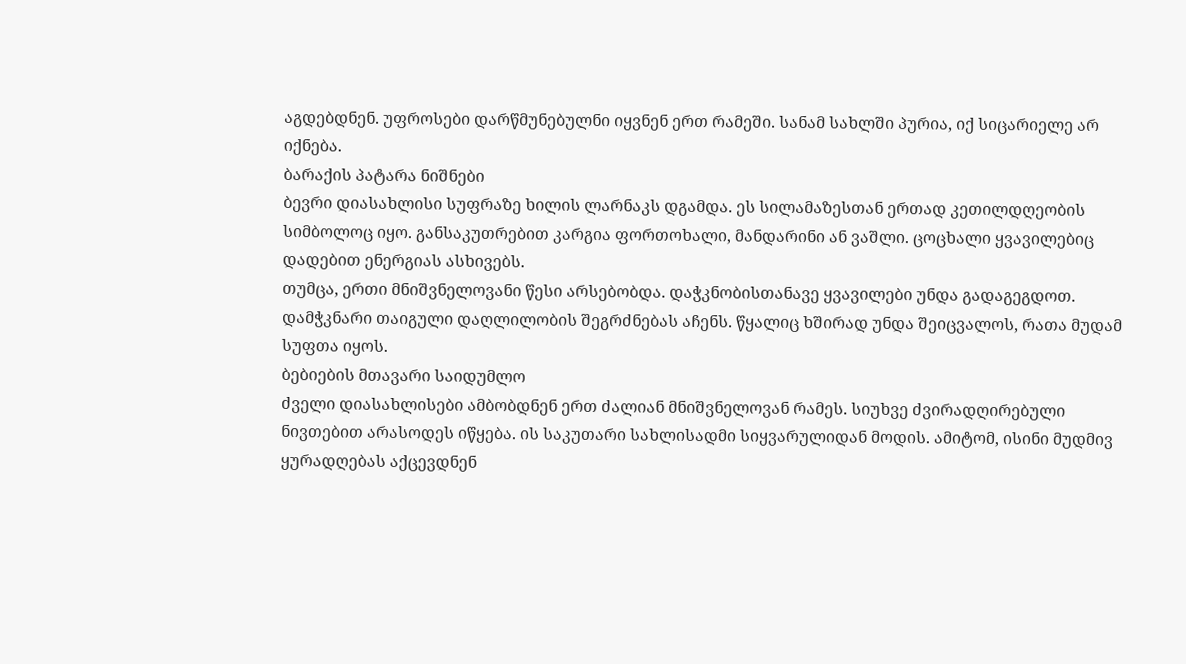აგდებდნენ. უფროსები დარწმუნებულნი იყვნენ ერთ რამეში. სანამ სახლში პურია, იქ სიცარიელე არ იქნება.
ბარაქის პატარა ნიშნები
ბევრი დიასახლისი სუფრაზე ხილის ლარნაკს დგამდა. ეს სილამაზესთან ერთად კეთილდღეობის სიმბოლოც იყო. განსაკუთრებით კარგია ფორთოხალი, მანდარინი ან ვაშლი. ცოცხალი ყვავილებიც დადებით ენერგიას ასხივებს.
თუმცა, ერთი მნიშვნელოვანი წესი არსებობდა. დაჭკნობისთანავე ყვავილები უნდა გადაგეგდოთ. დამჭკნარი თაიგული დაღლილობის შეგრძნებას აჩენს. წყალიც ხშირად უნდა შეიცვალოს, რათა მუდამ სუფთა იყოს.
ბებიების მთავარი საიდუმლო
ძველი დიასახლისები ამბობდნენ ერთ ძალიან მნიშვნელოვან რამეს. სიუხვე ძვირადღირებული ნივთებით არასოდეს იწყება. ის საკუთარი სახლისადმი სიყვარულიდან მოდის. ამიტომ, ისინი მუდმივ ყურადღებას აქცევდნენ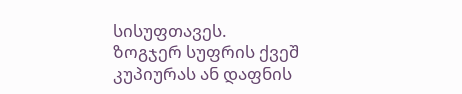სისუფთავეს.
ზოგჯერ სუფრის ქვეშ კუპიურას ან დაფნის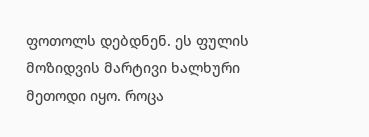ფოთოლს დებდნენ. ეს ფულის მოზიდვის მარტივი ხალხური მეთოდი იყო. როცა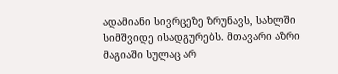ადამიანი სივრცეზე ზრუნავს, სახლში სიმშვიდე ისადგურებს. მთავარი აზრი მაგიაში სულაც არ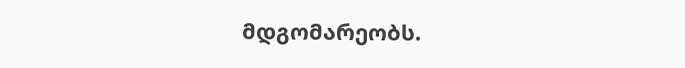მდგომარეობს.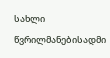სახლი წვრილმანებისადმი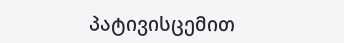პატივისცემით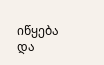იწყება და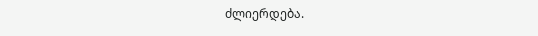ძლიერდება.